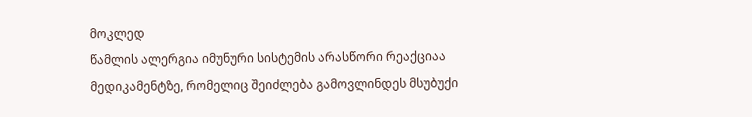მოკლედ
წამლის ალერგია იმუნური სისტემის არასწორი რეაქციაა მედიკამენტზე, რომელიც შეიძლება გამოვლინდეს მსუბუქი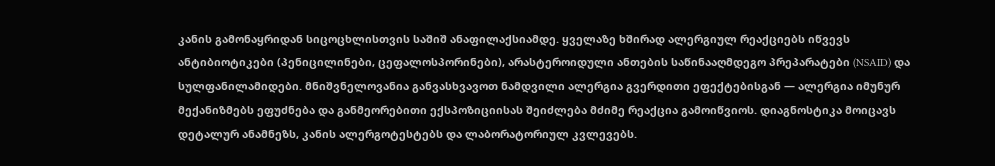კანის გამონაყრიდან სიცოცხლისთვის საშიშ ანაფილაქსიამდე. ყველაზე ხშირად ალერგიულ რეაქციებს იწვევს ანტიბიოტიკები (პენიცილინები, ცეფალოსპორინები), არასტეროიდული ანთების საწინააღმდეგო პრეპარატები (NSAID) და სულფანილამიდები. მნიშვნელოვანია განვასხვავოთ ნამდვილი ალერგია გვერდითი ეფექტებისგან — ალერგია იმუნურ მექანიზმებს ეფუძნება და განმეორებითი ექსპოზიციისას შეიძლება მძიმე რეაქცია გამოიწვიოს. დიაგნოსტიკა მოიცავს დეტალურ ანამნეზს, კანის ალერგოტესტებს და ლაბორატორიულ კვლევებს.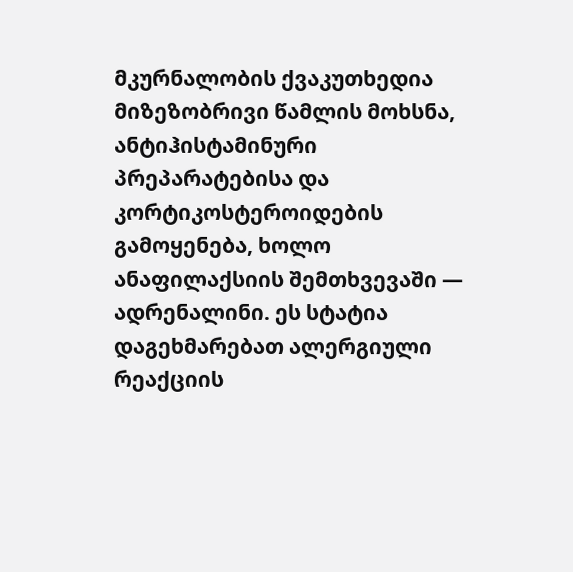მკურნალობის ქვაკუთხედია მიზეზობრივი წამლის მოხსნა, ანტიჰისტამინური პრეპარატებისა და კორტიკოსტეროიდების გამოყენება, ხოლო ანაფილაქსიის შემთხვევაში — ადრენალინი. ეს სტატია დაგეხმარებათ ალერგიული რეაქციის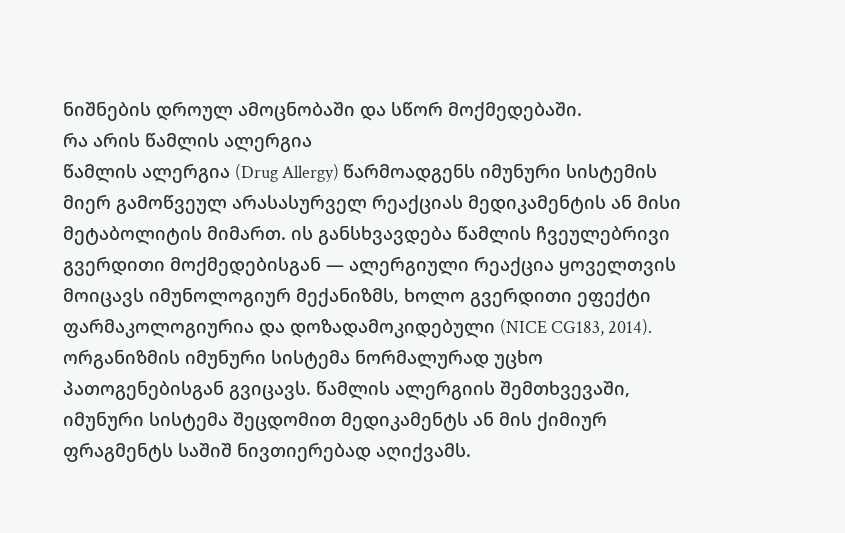ნიშნების დროულ ამოცნობაში და სწორ მოქმედებაში.
რა არის წამლის ალერგია
წამლის ალერგია (Drug Allergy) წარმოადგენს იმუნური სისტემის მიერ გამოწვეულ არასასურველ რეაქციას მედიკამენტის ან მისი მეტაბოლიტის მიმართ. ის განსხვავდება წამლის ჩვეულებრივი გვერდითი მოქმედებისგან — ალერგიული რეაქცია ყოველთვის მოიცავს იმუნოლოგიურ მექანიზმს, ხოლო გვერდითი ეფექტი ფარმაკოლოგიურია და დოზადამოკიდებული (NICE CG183, 2014).
ორგანიზმის იმუნური სისტემა ნორმალურად უცხო პათოგენებისგან გვიცავს. წამლის ალერგიის შემთხვევაში, იმუნური სისტემა შეცდომით მედიკამენტს ან მის ქიმიურ ფრაგმენტს საშიშ ნივთიერებად აღიქვამს.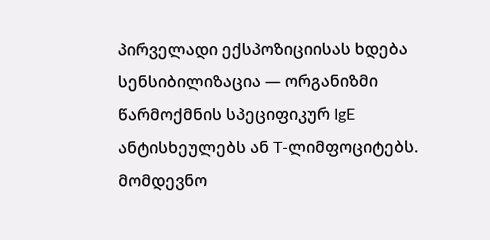პირველადი ექსპოზიციისას ხდება სენსიბილიზაცია — ორგანიზმი წარმოქმნის სპეციფიკურ IgE ანტისხეულებს ან T-ლიმფოციტებს. მომდევნო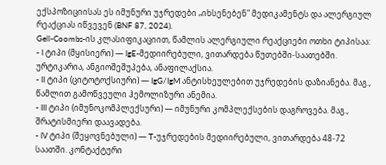ექსპოზიციისას ეს იმუნური უჯრედები „იხსენებენ" მედიკამენტს და ალერგიულ რეაქციას იწვევენ (BNF 87, 2024).
Gell-Coombs-ის კლასიფიკაციით, წამლის ალერგიული რეაქციები ოთხი ტიპისაა:
- I ტიპი (მყისიერი) — IgE-მედიირებული, ვითარდება წუთებში-საათებში. ურტიკარია, ანგიოშეშუპება, ანაფილაქსია.
- II ტიპი (ციტოტოქსიური) — IgG/IgM ანტისხეულებით უჯრედების დაზიანება. მაგ., წამლით გამოწვეული ჰემოლიზური ანემია.
- III ტიპი (იმუნოკომპლექსური) — იმუნური კომპლექსების დაგროვება. მაგ., შრატისმიერი დაავადება.
- IV ტიპი (შეყოვნებული) — T-უჯრედების მედიირებული, ვითარდება 48-72 საათში. კონტაქტური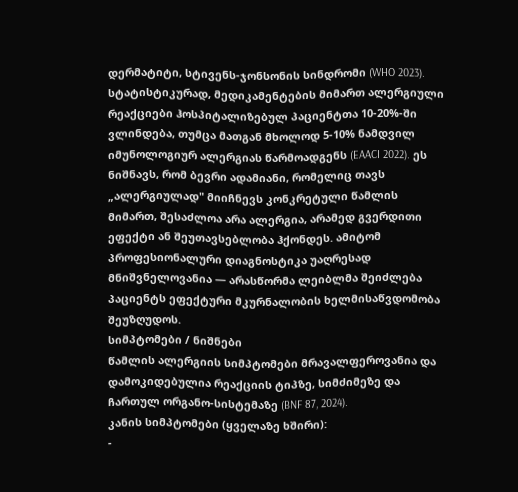დერმატიტი, სტივენს-ჯონსონის სინდრომი (WHO 2023).
სტატისტიკურად, მედიკამენტების მიმართ ალერგიული რეაქციები ჰოსპიტალიზებულ პაციენტთა 10-20%-ში ვლინდება, თუმცა მათგან მხოლოდ 5-10% ნამდვილ იმუნოლოგიურ ალერგიას წარმოადგენს (EAACI 2022). ეს ნიშნავს, რომ ბევრი ადამიანი, რომელიც თავს „ალერგიულად" მიიჩნევს კონკრეტული წამლის მიმართ, შესაძლოა არა ალერგია, არამედ გვერდითი ეფექტი ან შეუთავსებლობა ჰქონდეს. ამიტომ პროფესიონალური დიაგნოსტიკა უაღრესად მნიშვნელოვანია — არასწორმა ლეიბლმა შეიძლება პაციენტს ეფექტური მკურნალობის ხელმისაწვდომობა შეუზღუდოს.
სიმპტომები / ნიშნები
წამლის ალერგიის სიმპტომები მრავალფეროვანია და დამოკიდებულია რეაქციის ტიპზე, სიმძიმეზე და ჩართულ ორგანო-სისტემაზე (BNF 87, 2024).
კანის სიმპტომები (ყველაზე ხშირი):
-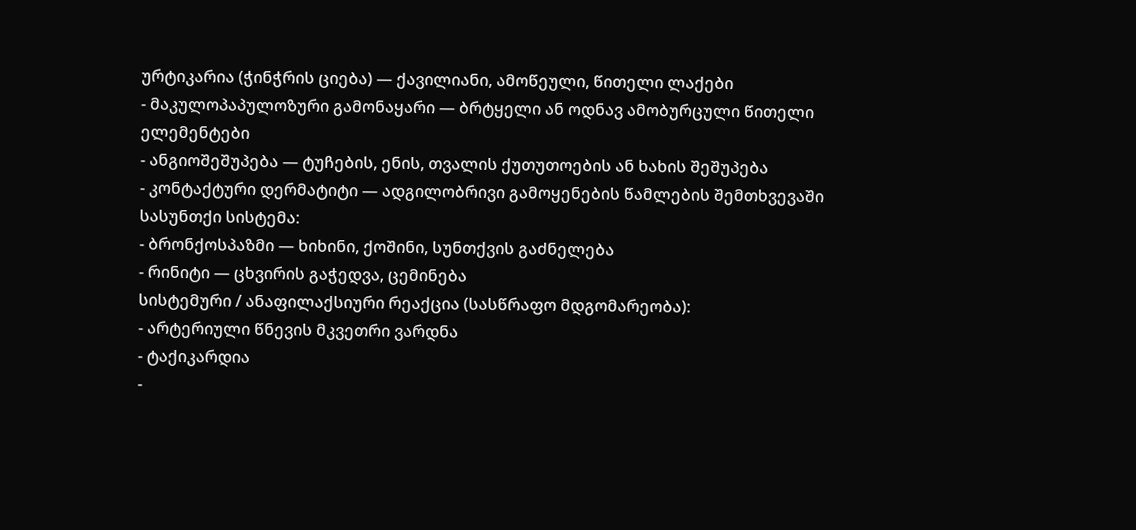ურტიკარია (ჭინჭრის ციება) — ქავილიანი, ამოწეული, წითელი ლაქები
- მაკულოპაპულოზური გამონაყარი — ბრტყელი ან ოდნავ ამობურცული წითელი ელემენტები
- ანგიოშეშუპება — ტუჩების, ენის, თვალის ქუთუთოების ან ხახის შეშუპება
- კონტაქტური დერმატიტი — ადგილობრივი გამოყენების წამლების შემთხვევაში
სასუნთქი სისტემა:
- ბრონქოსპაზმი — ხიხინი, ქოშინი, სუნთქვის გაძნელება
- რინიტი — ცხვირის გაჭედვა, ცემინება
სისტემური / ანაფილაქსიური რეაქცია (სასწრაფო მდგომარეობა):
- არტერიული წნევის მკვეთრი ვარდნა
- ტაქიკარდია
-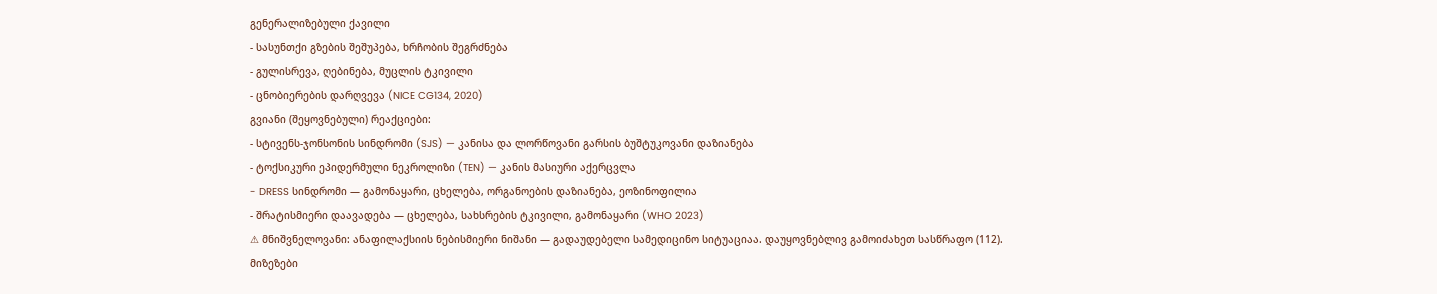გენერალიზებული ქავილი
- სასუნთქი გზების შეშუპება, ხრჩობის შეგრძნება
- გულისრევა, ღებინება, მუცლის ტკივილი
- ცნობიერების დარღვევა (NICE CG134, 2020)
გვიანი (შეყოვნებული) რეაქციები:
- სტივენს-ჯონსონის სინდრომი (SJS) — კანისა და ლორწოვანი გარსის ბუშტუკოვანი დაზიანება
- ტოქსიკური ეპიდერმული ნეკროლიზი (TEN) — კანის მასიური აქერცვლა
- DRESS სინდრომი — გამონაყარი, ცხელება, ორგანოების დაზიანება, ეოზინოფილია
- შრატისმიერი დაავადება — ცხელება, სახსრების ტკივილი, გამონაყარი (WHO 2023)
⚠ მნიშვნელოვანი: ანაფილაქსიის ნებისმიერი ნიშანი — გადაუდებელი სამედიცინო სიტუაციაა. დაუყოვნებლივ გამოიძახეთ სასწრაფო (112).
მიზეზები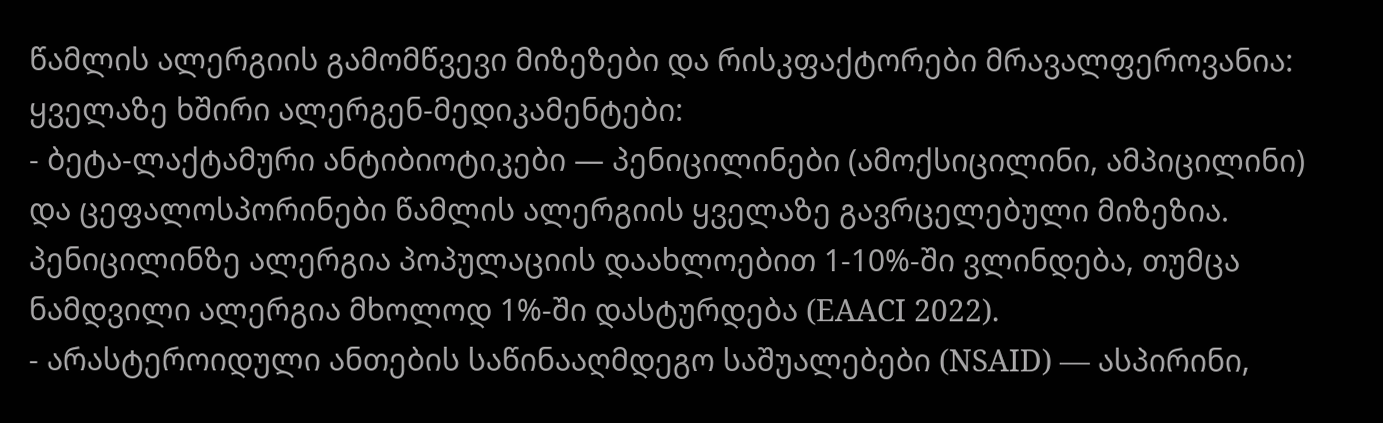წამლის ალერგიის გამომწვევი მიზეზები და რისკფაქტორები მრავალფეროვანია:
ყველაზე ხშირი ალერგენ-მედიკამენტები:
- ბეტა-ლაქტამური ანტიბიოტიკები — პენიცილინები (ამოქსიცილინი, ამპიცილინი) და ცეფალოსპორინები წამლის ალერგიის ყველაზე გავრცელებული მიზეზია. პენიცილინზე ალერგია პოპულაციის დაახლოებით 1-10%-ში ვლინდება, თუმცა ნამდვილი ალერგია მხოლოდ 1%-ში დასტურდება (EAACI 2022).
- არასტეროიდული ანთების საწინააღმდეგო საშუალებები (NSAID) — ასპირინი,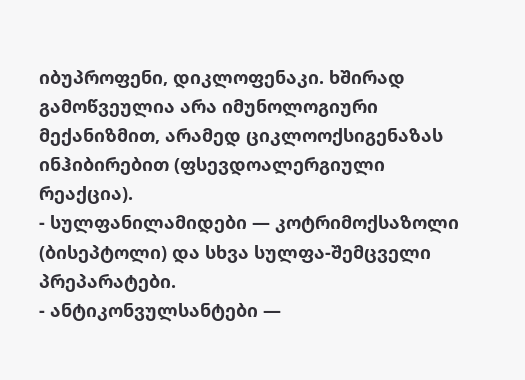იბუპროფენი, დიკლოფენაკი. ხშირად გამოწვეულია არა იმუნოლოგიური მექანიზმით, არამედ ციკლოოქსიგენაზას ინჰიბირებით (ფსევდოალერგიული რეაქცია).
- სულფანილამიდები — კოტრიმოქსაზოლი (ბისეპტოლი) და სხვა სულფა-შემცველი პრეპარატები.
- ანტიკონვულსანტები —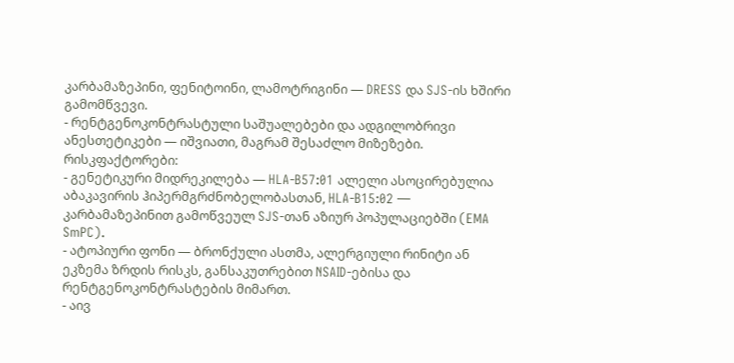კარბამაზეპინი, ფენიტოინი, ლამოტრიგინი — DRESS და SJS-ის ხშირი გამომწვევი.
- რენტგენოკონტრასტული საშუალებები და ადგილობრივი ანესთეტიკები — იშვიათი, მაგრამ შესაძლო მიზეზები.
რისკფაქტორები:
- გენეტიკური მიდრეკილება — HLA-B57:01 ალელი ასოცირებულია აბაკავირის ჰიპერმგრძნობელობასთან, HLA-B15:02 — კარბამაზეპინით გამოწვეულ SJS-თან აზიურ პოპულაციებში (EMA SmPC).
- ატოპიური ფონი — ბრონქული ასთმა, ალერგიული რინიტი ან ეკზემა ზრდის რისკს, განსაკუთრებით NSAID-ებისა და რენტგენოკონტრასტების მიმართ.
- აივ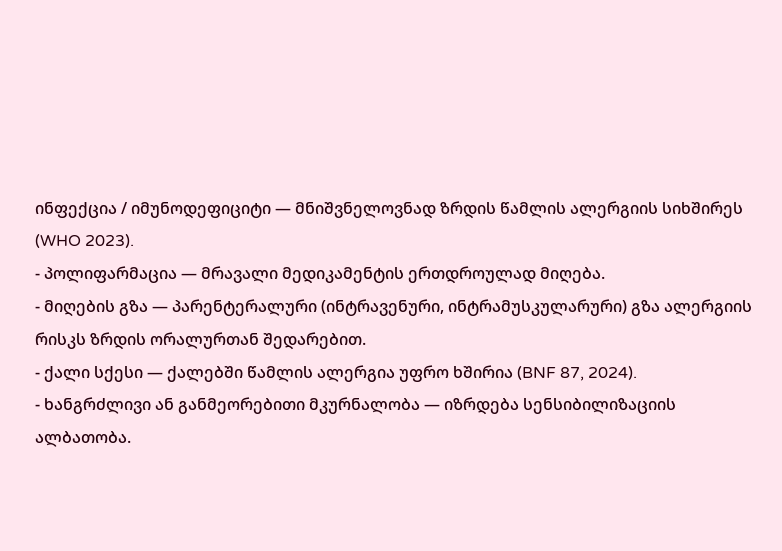ინფექცია / იმუნოდეფიციტი — მნიშვნელოვნად ზრდის წამლის ალერგიის სიხშირეს (WHO 2023).
- პოლიფარმაცია — მრავალი მედიკამენტის ერთდროულად მიღება.
- მიღების გზა — პარენტერალური (ინტრავენური, ინტრამუსკულარური) გზა ალერგიის რისკს ზრდის ორალურთან შედარებით.
- ქალი სქესი — ქალებში წამლის ალერგია უფრო ხშირია (BNF 87, 2024).
- ხანგრძლივი ან განმეორებითი მკურნალობა — იზრდება სენსიბილიზაციის ალბათობა.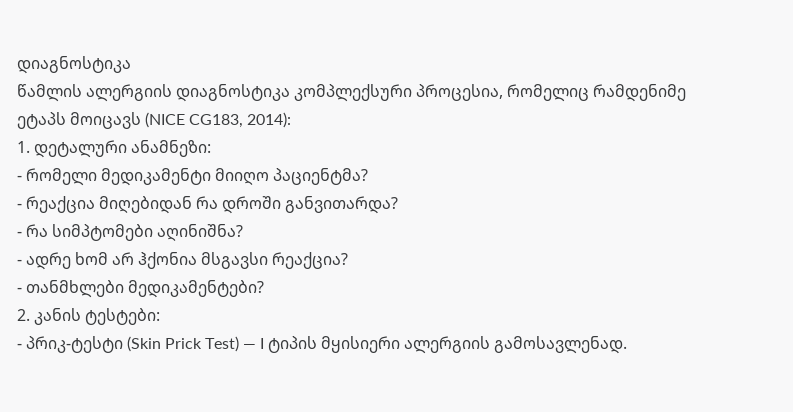დიაგნოსტიკა
წამლის ალერგიის დიაგნოსტიკა კომპლექსური პროცესია, რომელიც რამდენიმე ეტაპს მოიცავს (NICE CG183, 2014):
1. დეტალური ანამნეზი:
- რომელი მედიკამენტი მიიღო პაციენტმა?
- რეაქცია მიღებიდან რა დროში განვითარდა?
- რა სიმპტომები აღინიშნა?
- ადრე ხომ არ ჰქონია მსგავსი რეაქცია?
- თანმხლები მედიკამენტები?
2. კანის ტესტები:
- პრიკ-ტესტი (Skin Prick Test) — I ტიპის მყისიერი ალერგიის გამოსავლენად.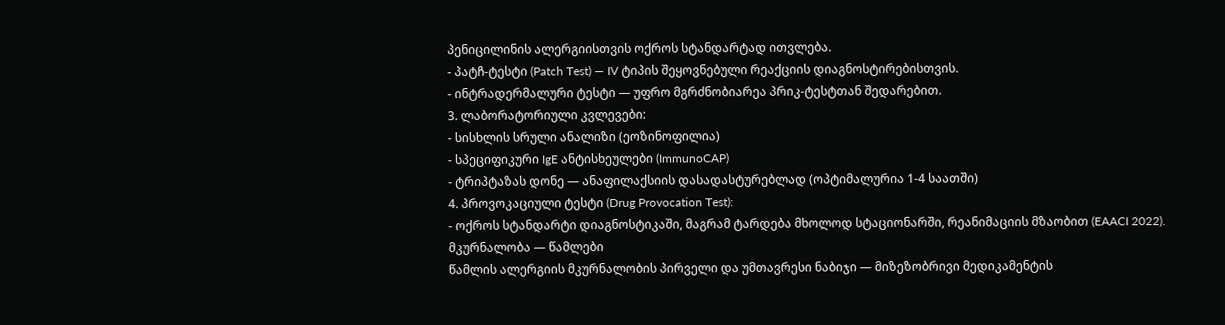პენიცილინის ალერგიისთვის ოქროს სტანდარტად ითვლება.
- პატჩ-ტესტი (Patch Test) — IV ტიპის შეყოვნებული რეაქციის დიაგნოსტირებისთვის.
- ინტრადერმალური ტესტი — უფრო მგრძნობიარეა პრიკ-ტესტთან შედარებით.
3. ლაბორატორიული კვლევები:
- სისხლის სრული ანალიზი (ეოზინოფილია)
- სპეციფიკური IgE ანტისხეულები (ImmunoCAP)
- ტრიპტაზას დონე — ანაფილაქსიის დასადასტურებლად (ოპტიმალურია 1-4 საათში)
4. პროვოკაციული ტესტი (Drug Provocation Test):
- ოქროს სტანდარტი დიაგნოსტიკაში, მაგრამ ტარდება მხოლოდ სტაციონარში, რეანიმაციის მზაობით (EAACI 2022).
მკურნალობა — წამლები
წამლის ალერგიის მკურნალობის პირველი და უმთავრესი ნაბიჯი — მიზეზობრივი მედიკამენტის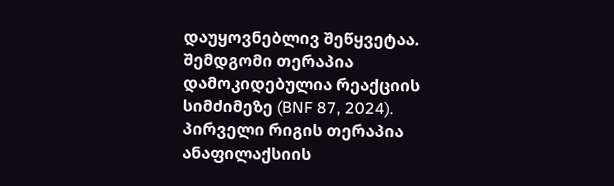დაუყოვნებლივ შეწყვეტაა. შემდგომი თერაპია დამოკიდებულია რეაქციის სიმძიმეზე (BNF 87, 2024).
პირველი რიგის თერაპია
ანაფილაქსიის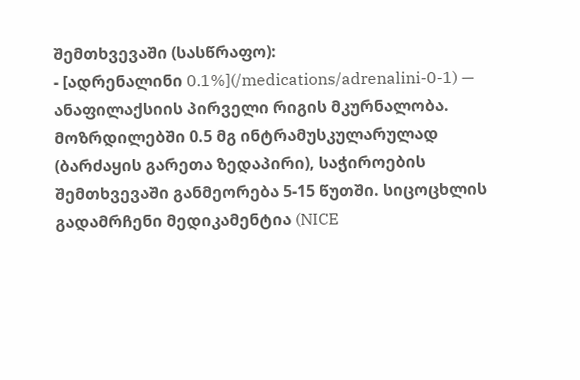შემთხვევაში (სასწრაფო):
- [ადრენალინი 0.1%](/medications/adrenalini-0-1) — ანაფილაქსიის პირველი რიგის მკურნალობა. მოზრდილებში 0.5 მგ ინტრამუსკულარულად (ბარძაყის გარეთა ზედაპირი), საჭიროების შემთხვევაში განმეორება 5-15 წუთში. სიცოცხლის გადამრჩენი მედიკამენტია (NICE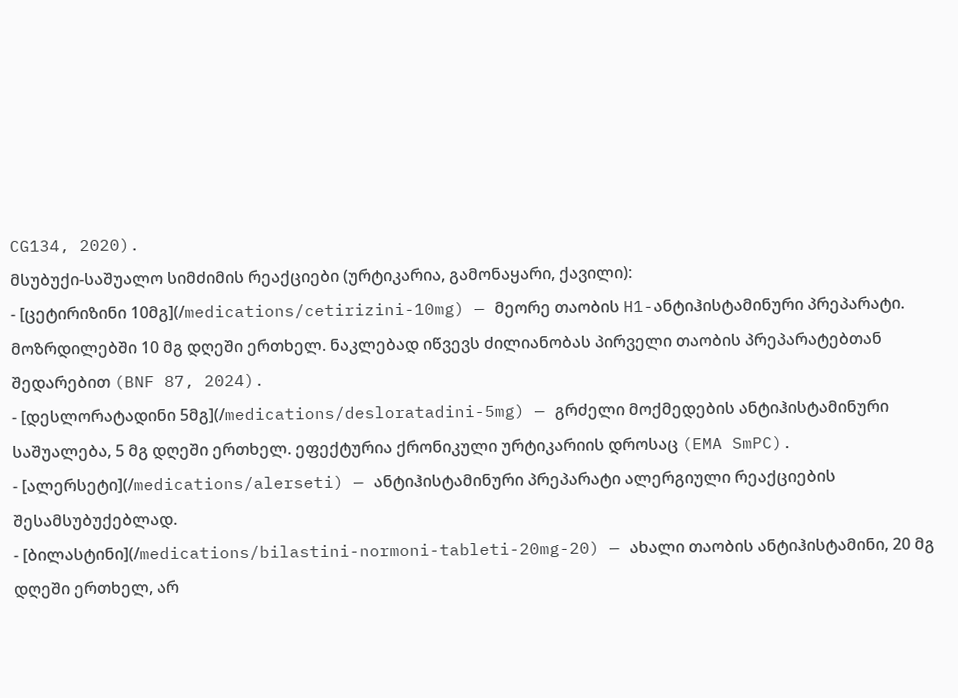CG134, 2020).
მსუბუქი-საშუალო სიმძიმის რეაქციები (ურტიკარია, გამონაყარი, ქავილი):
- [ცეტირიზინი 10მგ](/medications/cetirizini-10mg) — მეორე თაობის H1-ანტიჰისტამინური პრეპარატი. მოზრდილებში 10 მგ დღეში ერთხელ. ნაკლებად იწვევს ძილიანობას პირველი თაობის პრეპარატებთან შედარებით (BNF 87, 2024).
- [დესლორატადინი 5მგ](/medications/desloratadini-5mg) — გრძელი მოქმედების ანტიჰისტამინური საშუალება, 5 მგ დღეში ერთხელ. ეფექტურია ქრონიკული ურტიკარიის დროსაც (EMA SmPC).
- [ალერსეტი](/medications/alerseti) — ანტიჰისტამინური პრეპარატი ალერგიული რეაქციების შესამსუბუქებლად.
- [ბილასტინი](/medications/bilastini-normoni-tableti-20mg-20) — ახალი თაობის ანტიჰისტამინი, 20 მგ დღეში ერთხელ, არ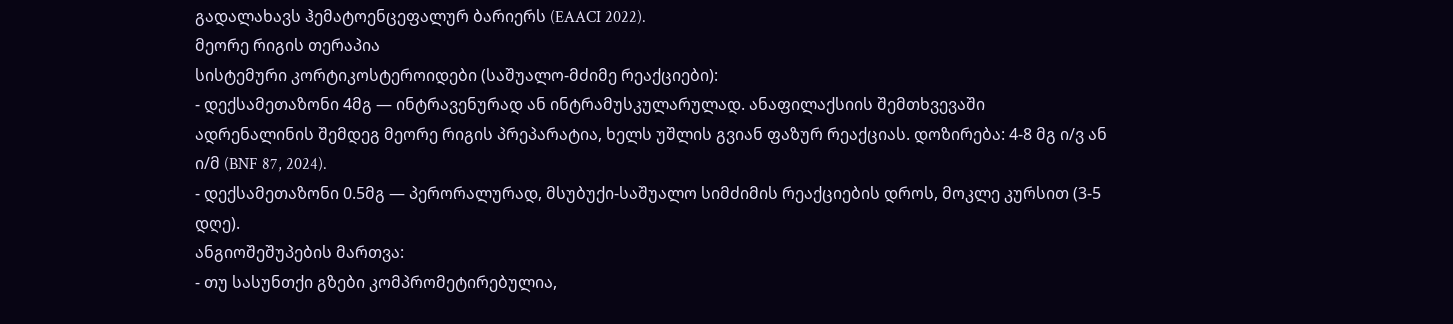გადალახავს ჰემატოენცეფალურ ბარიერს (EAACI 2022).
მეორე რიგის თერაპია
სისტემური კორტიკოსტეროიდები (საშუალო-მძიმე რეაქციები):
- დექსამეთაზონი 4მგ — ინტრავენურად ან ინტრამუსკულარულად. ანაფილაქსიის შემთხვევაში ადრენალინის შემდეგ მეორე რიგის პრეპარატია, ხელს უშლის გვიან ფაზურ რეაქციას. დოზირება: 4-8 მგ ი/ვ ან ი/მ (BNF 87, 2024).
- დექსამეთაზონი 0.5მგ — პერორალურად, მსუბუქი-საშუალო სიმძიმის რეაქციების დროს, მოკლე კურსით (3-5 დღე).
ანგიოშეშუპების მართვა:
- თუ სასუნთქი გზები კომპრომეტირებულია,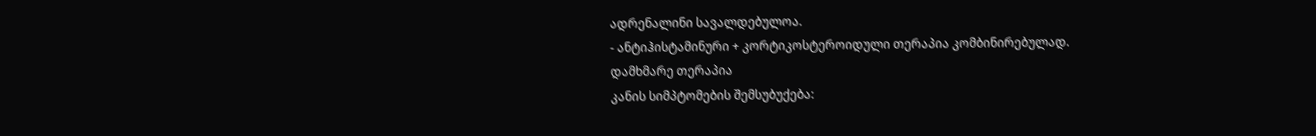ადრენალინი სავალდებულოა.
- ანტიჰისტამინური + კორტიკოსტეროიდული თერაპია კომბინირებულად.
დამხმარე თერაპია
კანის სიმპტომების შემსუბუქება: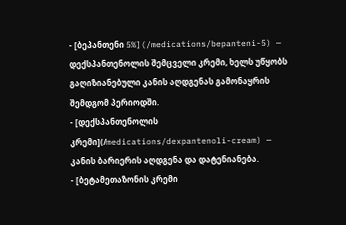- [ბეპანთენი 5%](/medications/bepanteni-5) — დექსპანთენოლის შემცველი კრემი, ხელს უწყობს გაღიზიანებული კანის აღდგენას გამონაყრის შემდგომ პერიოდში.
- [დექსპანთენოლის კრემი](/medications/dexpantenoli-cream) — კანის ბარიერის აღდგენა და დატენიანება.
- [ბეტამეთაზონის კრემი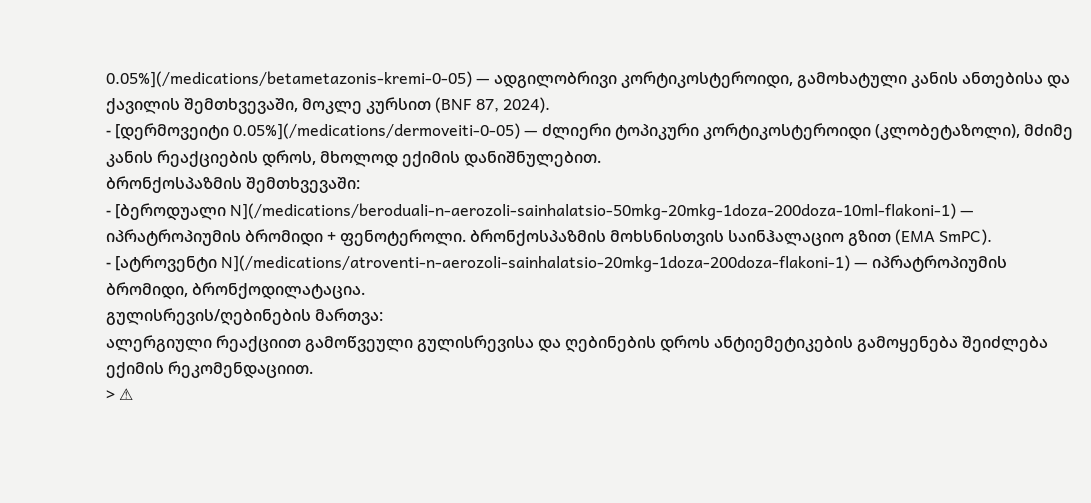0.05%](/medications/betametazonis-kremi-0-05) — ადგილობრივი კორტიკოსტეროიდი, გამოხატული კანის ანთებისა და ქავილის შემთხვევაში, მოკლე კურსით (BNF 87, 2024).
- [დერმოვეიტი 0.05%](/medications/dermoveiti-0-05) — ძლიერი ტოპიკური კორტიკოსტეროიდი (კლობეტაზოლი), მძიმე კანის რეაქციების დროს, მხოლოდ ექიმის დანიშნულებით.
ბრონქოსპაზმის შემთხვევაში:
- [ბეროდუალი N](/medications/beroduali-n-aerozoli-sainhalatsio-50mkg-20mkg-1doza-200doza-10ml-flakoni-1) — იპრატროპიუმის ბრომიდი + ფენოტეროლი. ბრონქოსპაზმის მოხსნისთვის საინჰალაციო გზით (EMA SmPC).
- [ატროვენტი N](/medications/atroventi-n-aerozoli-sainhalatsio-20mkg-1doza-200doza-flakoni-1) — იპრატროპიუმის ბრომიდი, ბრონქოდილატაცია.
გულისრევის/ღებინების მართვა:
ალერგიული რეაქციით გამოწვეული გულისრევისა და ღებინების დროს ანტიემეტიკების გამოყენება შეიძლება ექიმის რეკომენდაციით.
> ⚠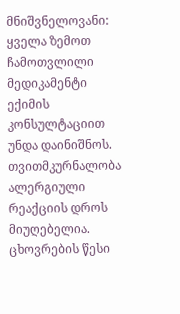მნიშვნელოვანი: ყველა ზემოთ ჩამოთვლილი მედიკამენტი ექიმის კონსულტაციით უნდა დაინიშნოს. თვითმკურნალობა ალერგიული რეაქციის დროს მიუღებელია.
ცხოვრების წესი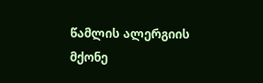წამლის ალერგიის მქონე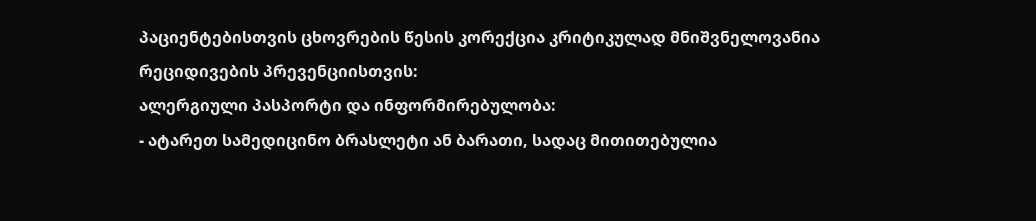პაციენტებისთვის ცხოვრების წესის კორექცია კრიტიკულად მნიშვნელოვანია რეციდივების პრევენციისთვის:
ალერგიული პასპორტი და ინფორმირებულობა:
- ატარეთ სამედიცინო ბრასლეტი ან ბარათი, სადაც მითითებულია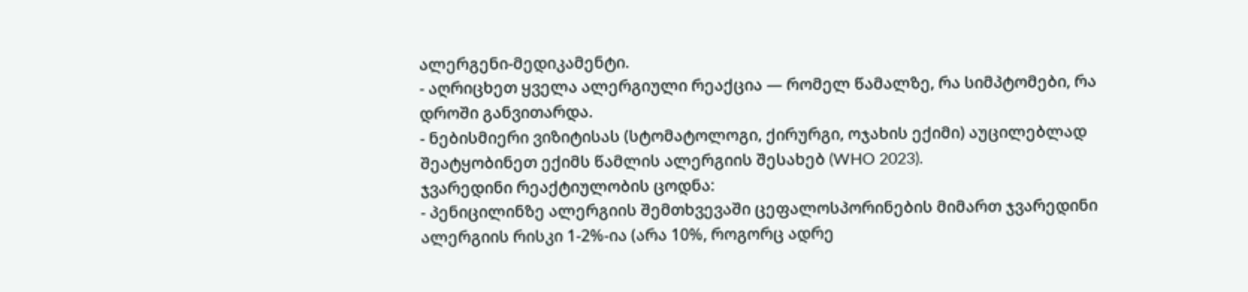ალერგენი-მედიკამენტი.
- აღრიცხეთ ყველა ალერგიული რეაქცია — რომელ წამალზე, რა სიმპტომები, რა დროში განვითარდა.
- ნებისმიერი ვიზიტისას (სტომატოლოგი, ქირურგი, ოჯახის ექიმი) აუცილებლად შეატყობინეთ ექიმს წამლის ალერგიის შესახებ (WHO 2023).
ჯვარედინი რეაქტიულობის ცოდნა:
- პენიცილინზე ალერგიის შემთხვევაში ცეფალოსპორინების მიმართ ჯვარედინი ალერგიის რისკი 1-2%-ია (არა 10%, როგორც ადრე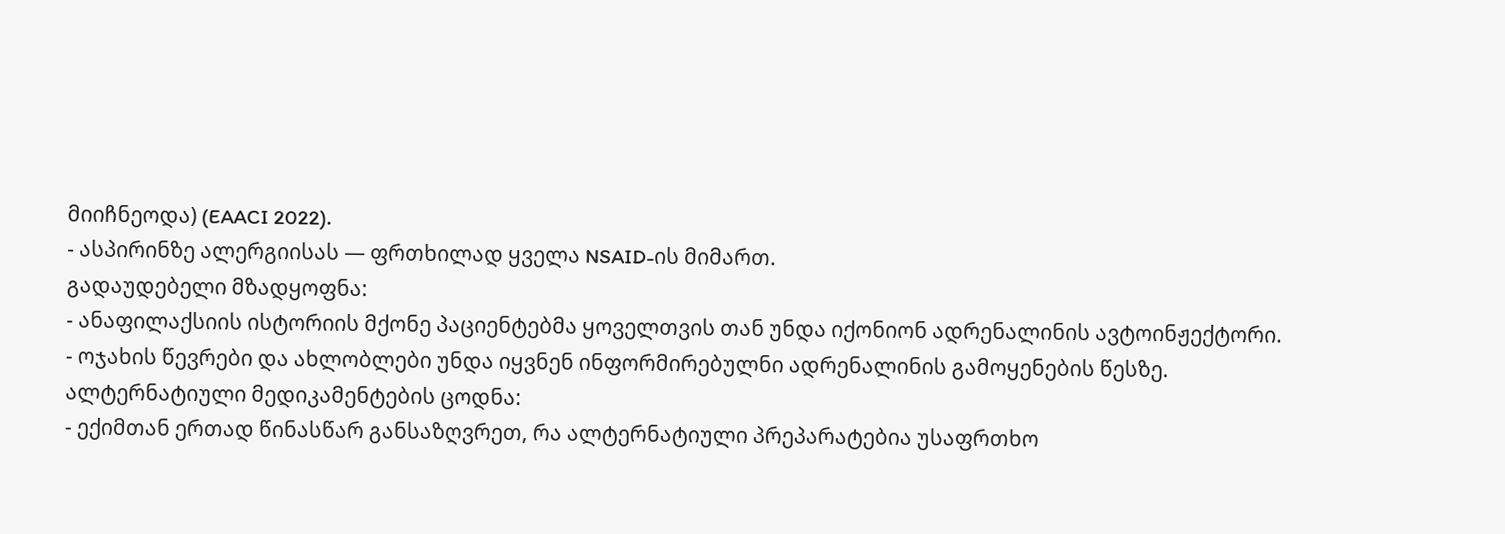მიიჩნეოდა) (EAACI 2022).
- ასპირინზე ალერგიისას — ფრთხილად ყველა NSAID-ის მიმართ.
გადაუდებელი მზადყოფნა:
- ანაფილაქსიის ისტორიის მქონე პაციენტებმა ყოველთვის თან უნდა იქონიონ ადრენალინის ავტოინჟექტორი.
- ოჯახის წევრები და ახლობლები უნდა იყვნენ ინფორმირებულნი ადრენალინის გამოყენების წესზე.
ალტერნატიული მედიკამენტების ცოდნა:
- ექიმთან ერთად წინასწარ განსაზღვრეთ, რა ალტერნატიული პრეპარატებია უსაფრთხო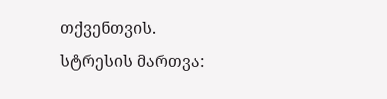თქვენთვის.
სტრესის მართვა: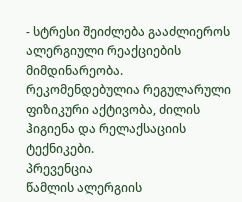- სტრესი შეიძლება გააძლიეროს ალერგიული რეაქციების მიმდინარეობა. რეკომენდებულია რეგულარული ფიზიკური აქტივობა, ძილის ჰიგიენა და რელაქსაციის ტექნიკები.
პრევენცია
წამლის ალერგიის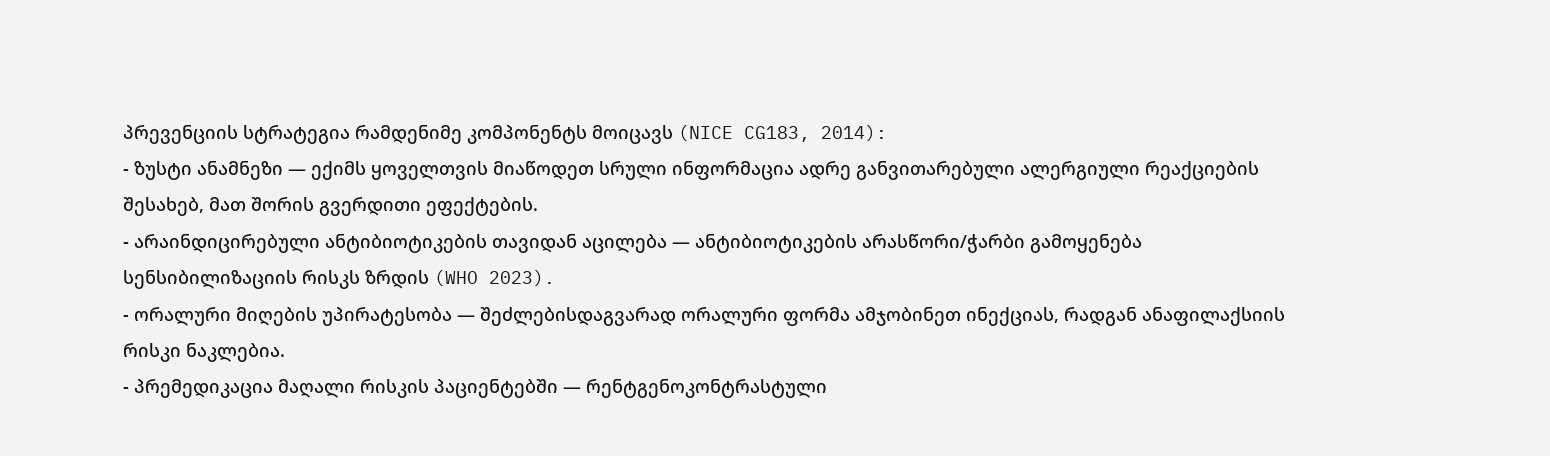პრევენციის სტრატეგია რამდენიმე კომპონენტს მოიცავს (NICE CG183, 2014):
- ზუსტი ანამნეზი — ექიმს ყოველთვის მიაწოდეთ სრული ინფორმაცია ადრე განვითარებული ალერგიული რეაქციების შესახებ, მათ შორის გვერდითი ეფექტების.
- არაინდიცირებული ანტიბიოტიკების თავიდან აცილება — ანტიბიოტიკების არასწორი/ჭარბი გამოყენება სენსიბილიზაციის რისკს ზრდის (WHO 2023).
- ორალური მიღების უპირატესობა — შეძლებისდაგვარად ორალური ფორმა ამჯობინეთ ინექციას, რადგან ანაფილაქსიის რისკი ნაკლებია.
- პრემედიკაცია მაღალი რისკის პაციენტებში — რენტგენოკონტრასტული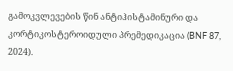გამოკვლევების წინ ანტიჰისტამინური და კორტიკოსტეროიდული პრემედიკაცია (BNF 87, 2024).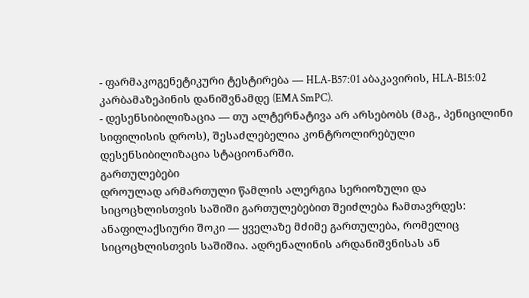- ფარმაკოგენეტიკური ტესტირება — HLA-B57:01 აბაკავირის, HLA-B15:02 კარბამაზეპინის დანიშვნამდე (EMA SmPC).
- დესენსიბილიზაცია — თუ ალტერნატივა არ არსებობს (მაგ., პენიცილინი სიფილისის დროს), შესაძლებელია კონტროლირებული დესენსიბილიზაცია სტაციონარში.
გართულებები
დროულად არმართული წამლის ალერგია სერიოზული და სიცოცხლისთვის საშიში გართულებებით შეიძლება ჩამთავრდეს:
ანაფილაქსიური შოკი — ყველაზე მძიმე გართულება, რომელიც სიცოცხლისთვის საშიშია. ადრენალინის არდანიშვნისას ან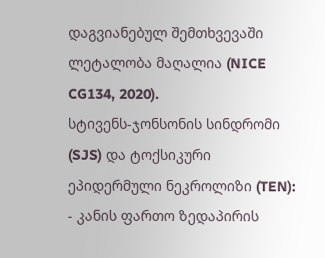დაგვიანებულ შემთხვევაში ლეტალობა მაღალია (NICE CG134, 2020).
სტივენს-ჯონსონის სინდრომი (SJS) და ტოქსიკური ეპიდერმული ნეკროლიზი (TEN):
- კანის ფართო ზედაპირის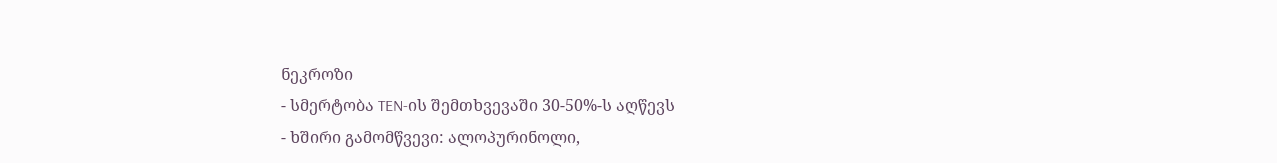ნეკროზი
- სმერტობა TEN-ის შემთხვევაში 30-50%-ს აღწევს
- ხშირი გამომწვევი: ალოპურინოლი,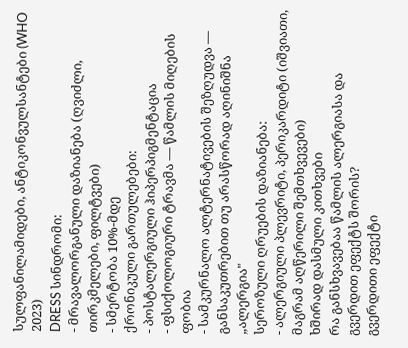სულფანილამიდები, ანტიკონვულსანტები (WHO 2023)
DRESS სინდრომი:
- მრავალორგანული დაზიანება (ღვიძლი, თირკმელები, ფილტვები)
- სმერტობა 10%-მდე
ქრონიკული გართულებები:
- პოსტალერგიული ჰიპერპიგმენტაცია
- ფსიქოლოგიური ტრავმა — წამლის მიღების ფობია
- სამკურნალო ალტერნატივების შეზღუდვა — განსაკუთრებით თუ არასწორად აღინიშნა „ალერგია"
სეროზული ღრუების დაზიანება:
- ალერგიული პლევრიტი, პერიკარდიტი (იშვიათი, მაგრამ აღწერილი შემთხვევები)
ხშირად დასმული კითხვები
რა განსხვავებაა წამლის ალერგიასა და გვერდით ეფექტს შორის?
გვერდითი ეფექტი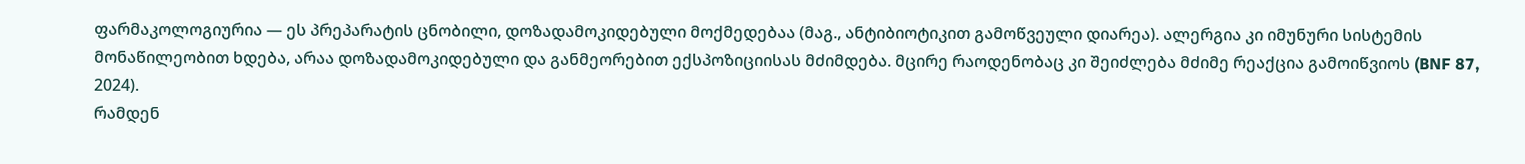ფარმაკოლოგიურია — ეს პრეპარატის ცნობილი, დოზადამოკიდებული მოქმედებაა (მაგ., ანტიბიოტიკით გამოწვეული დიარეა). ალერგია კი იმუნური სისტემის მონაწილეობით ხდება, არაა დოზადამოკიდებული და განმეორებით ექსპოზიციისას მძიმდება. მცირე რაოდენობაც კი შეიძლება მძიმე რეაქცია გამოიწვიოს (BNF 87, 2024).
რამდენ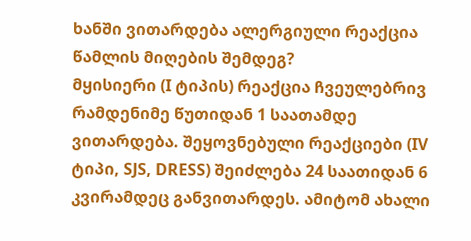ხანში ვითარდება ალერგიული რეაქცია წამლის მიღების შემდეგ?
მყისიერი (I ტიპის) რეაქცია ჩვეულებრივ რამდენიმე წუთიდან 1 საათამდე ვითარდება. შეყოვნებული რეაქციები (IV ტიპი, SJS, DRESS) შეიძლება 24 საათიდან 6 კვირამდეც განვითარდეს. ამიტომ ახალი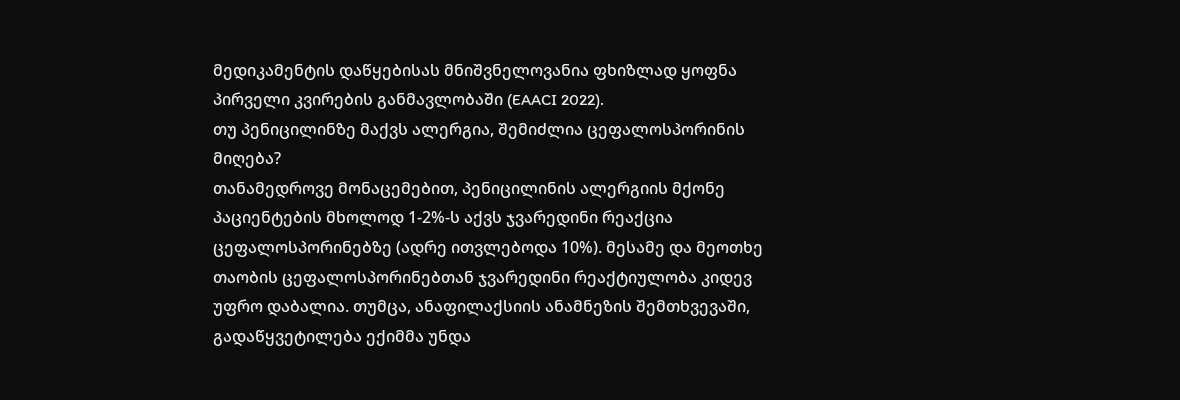მედიკამენტის დაწყებისას მნიშვნელოვანია ფხიზლად ყოფნა პირველი კვირების განმავლობაში (EAACI 2022).
თუ პენიცილინზე მაქვს ალერგია, შემიძლია ცეფალოსპორინის მიღება?
თანამედროვე მონაცემებით, პენიცილინის ალერგიის მქონე პაციენტების მხოლოდ 1-2%-ს აქვს ჯვარედინი რეაქცია ცეფალოსპორინებზე (ადრე ითვლებოდა 10%). მესამე და მეოთხე თაობის ცეფალოსპორინებთან ჯვარედინი რეაქტიულობა კიდევ უფრო დაბალია. თუმცა, ანაფილაქსიის ანამნეზის შემთხვევაში, გადაწყვეტილება ექიმმა უნდა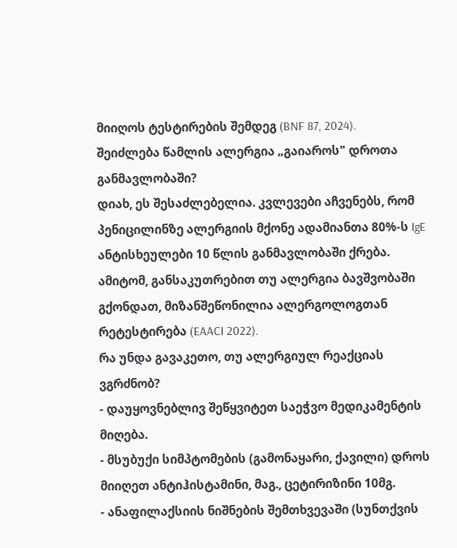მიიღოს ტესტირების შემდეგ (BNF 87, 2024).
შეიძლება წამლის ალერგია „გაიაროს" დროთა განმავლობაში?
დიახ, ეს შესაძლებელია. კვლევები აჩვენებს, რომ პენიცილინზე ალერგიის მქონე ადამიანთა 80%-ს IgE ანტისხეულები 10 წლის განმავლობაში ქრება. ამიტომ, განსაკუთრებით თუ ალერგია ბავშვობაში გქონდათ, მიზანშეწონილია ალერგოლოგთან რეტესტირება (EAACI 2022).
რა უნდა გავაკეთო, თუ ალერგიულ რეაქციას ვგრძნობ?
- დაუყოვნებლივ შეწყვიტეთ საეჭვო მედიკამენტის მიღება.
- მსუბუქი სიმპტომების (გამონაყარი, ქავილი) დროს მიიღეთ ანტიჰისტამინი, მაგ., ცეტირიზინი 10მგ.
- ანაფილაქსიის ნიშნების შემთხვევაში (სუნთქვის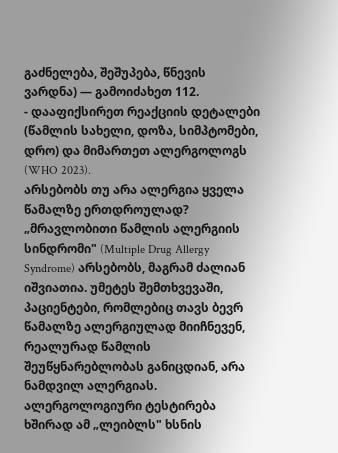გაძნელება, შეშუპება, წნევის ვარდნა) — გამოიძახეთ 112.
- დააფიქსირეთ რეაქციის დეტალები (წამლის სახელი, დოზა, სიმპტომები, დრო) და მიმართეთ ალერგოლოგს (WHO 2023).
არსებობს თუ არა ალერგია ყველა წამალზე ერთდროულად?
„მრავლობითი წამლის ალერგიის სინდრომი" (Multiple Drug Allergy Syndrome) არსებობს, მაგრამ ძალიან იშვიათია. უმეტეს შემთხვევაში, პაციენტები, რომლებიც თავს ბევრ წამალზე ალერგიულად მიიჩნევენ, რეალურად წამლის შეუწყნარებლობას განიცდიან, არა ნამდვილ ალერგიას. ალერგოლოგიური ტესტირება ხშირად ამ „ლეიბლს" ხსნის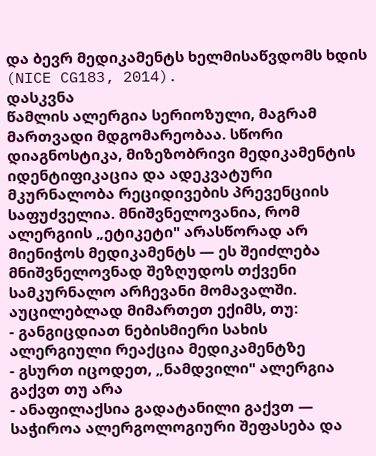და ბევრ მედიკამენტს ხელმისაწვდომს ხდის (NICE CG183, 2014).
დასკვნა
წამლის ალერგია სერიოზული, მაგრამ მართვადი მდგომარეობაა. სწორი დიაგნოსტიკა, მიზეზობრივი მედიკამენტის იდენტიფიკაცია და ადეკვატური მკურნალობა რეციდივების პრევენციის საფუძველია. მნიშვნელოვანია, რომ ალერგიის „ეტიკეტი" არასწორად არ მიენიჭოს მედიკამენტს — ეს შეიძლება მნიშვნელოვნად შეზღუდოს თქვენი სამკურნალო არჩევანი მომავალში.
აუცილებლად მიმართეთ ექიმს, თუ:
- განგიცდიათ ნებისმიერი სახის ალერგიული რეაქცია მედიკამენტზე
- გსურთ იცოდეთ, „ნამდვილი" ალერგია გაქვთ თუ არა
- ანაფილაქსია გადატანილი გაქვთ — საჭიროა ალერგოლოგიური შეფასება და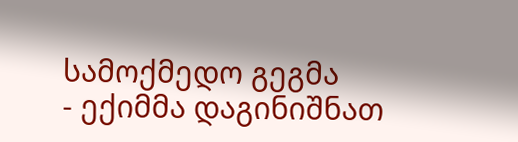სამოქმედო გეგმა
- ექიმმა დაგინიშნათ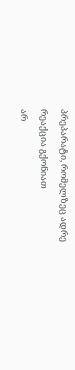პრეპარატი, რომელზეც ადრე რეაქცია გქონიათ
არ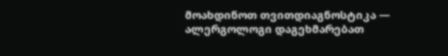მოახდინოთ თვითდიაგნოსტიკა — ალერგოლოგი დაგეხმარებათ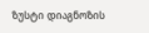ზუსტი დიაგნოზის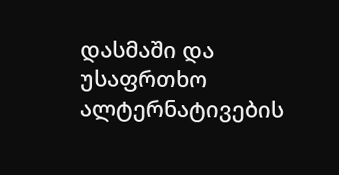დასმაში და უსაფრთხო ალტერნატივების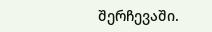შერჩევაში.